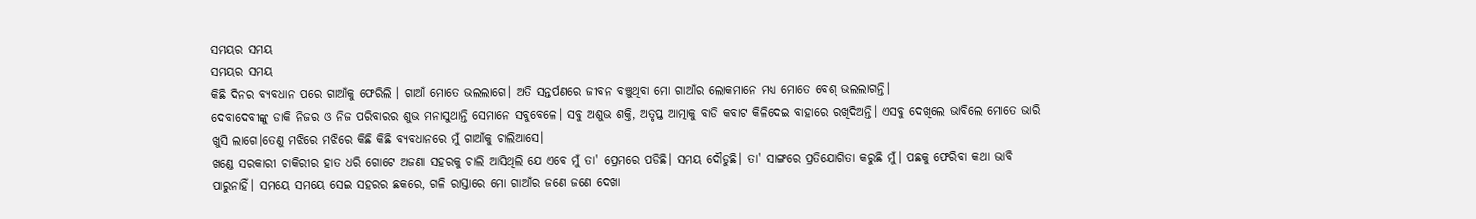ସମୟର ସମୟ
ସମୟର ସମୟ
କିଛି ଦିନର ବ୍ୟବଧାନ ପରେ ଗାଆଁକୁ ଫେରିଲି । ଗାଆଁ ମୋତେ ଭଲଲାଗେ। ଅତି ସନ୍ତର୍ପଣରେ ଜୀବନ ବଞ୍ଚୁଥିବା ମୋ ଗାଆଁର ଲୋକମାନେ ମଧ୍ୟ ମୋତେ ବେଶ୍ ଭଲଲାଗନ୍ତି।
ଦେବାଦେବୀଙ୍କୁ ଡାକି ନିଜର ଓ ନିଜ ପରିବାରର ଶୁଭ ମନାସୁଥାନ୍ତି ସେମାନେ ସବୁବେଳେ। ସବୁ ଅଶୁଭ ଶକ୍ତି, ଅତୃପ୍ତ ଆତ୍ମାକୁ ବାଡି କବାଟ କିଳିଦେଇ ବାହାରେ ରଖିଦିଅନ୍ତି। ଏସବୁ ଦେଖିଲେ ଭାବିଲେ ମୋତେ ଭାରି ଖୁସି ଲାଗେ।ତେଣୁ ମଝିରେ ମଝିରେ କିଛି କିଛି ବ୍ୟବଧାନରେ ମୁଁ ଗାଆଁକୁ ଚାଲିଆସେ।
ଖଣ୍ଡେ ସରକାରୀ ଚାକିରୀର ହାତ ଧରି ଗୋଟେ ଅଜଣା ସହରକୁ ଚାଲି ଆସିଥିଲି ଯେ ଏବେ ମୁଁ ତା' ପ୍ରେମରେ ପଡିଛି। ସମୟ ଦୌଡୁଛି। ତା' ସାଙ୍ଗରେ ପ୍ରତିଯୋଗିତା କରୁଛି ମୁଁ। ପଛକୁ ଫେରିବା କଥା ଭାବି ପାରୁନାହିଁ। ସମୟେ ସମୟେ ସେଇ ସହରର ଛକରେ, ଗଳି ରାସ୍ତାରେ ମୋ ଗାଆଁର ଜଣେ ଜଣେ ଦେଖା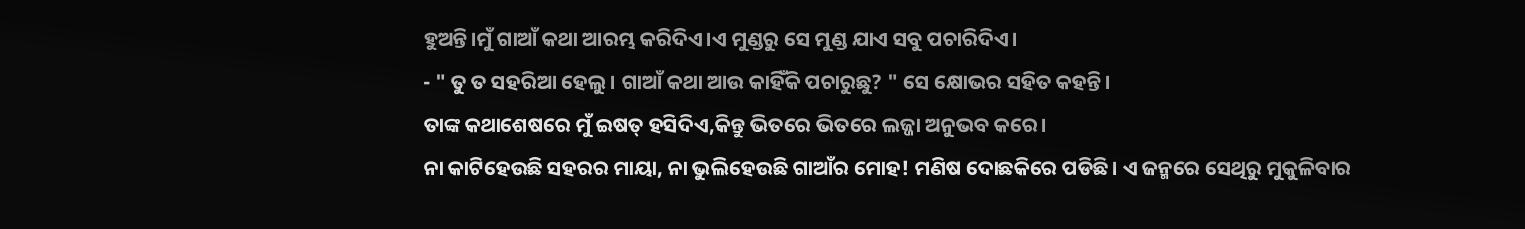ହୁଅନ୍ତି।ମୁଁ ଗାଆଁ କଥା ଆରମ୍ଭ କରିଦିଏ।ଏ ମୁଣ୍ଡରୁ ସେ ମୁଣ୍ଡ ଯାଏ ସବୁ ପଚାରିଦିଏ।
- " ତୁ ତ ସହରିଆ ହେଲୁ। ଗାଆଁ କଥା ଆଉ କାହିଁକି ପଚାରୁଛୁ? " ସେ କ୍ଷୋଭର ସହିତ କହନ୍ତି।
ତାଙ୍କ କଥାଶେଷରେ ମୁଁ ଇଷତ୍ ହସିଦିଏ,କିନ୍ତୁ ଭିତରେ ଭିତରେ ଲଜ୍ଜା ଅନୁଭବ କରେ।
ନା କାଟିହେଉଛି ସହରର ମାୟା, ନା ଭୁଲିହେଉଛି ଗାଆଁର ମୋହ! ମଣିଷ ଦୋଛକିରେ ପଡିଛି। ଏ ଜନ୍ମରେ ସେଥିରୁ ମୁକୁଳିବାର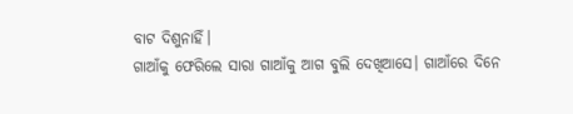ବାଟ ଦିଶୁନାହିଁ।
ଗାଆଁକୁ ଫେରିଲେ ସାରା ଗାଆଁକୁ ଆଗ ବୁଲି ଦେଖିଆସେ। ଗାଆଁରେ ଦିନେ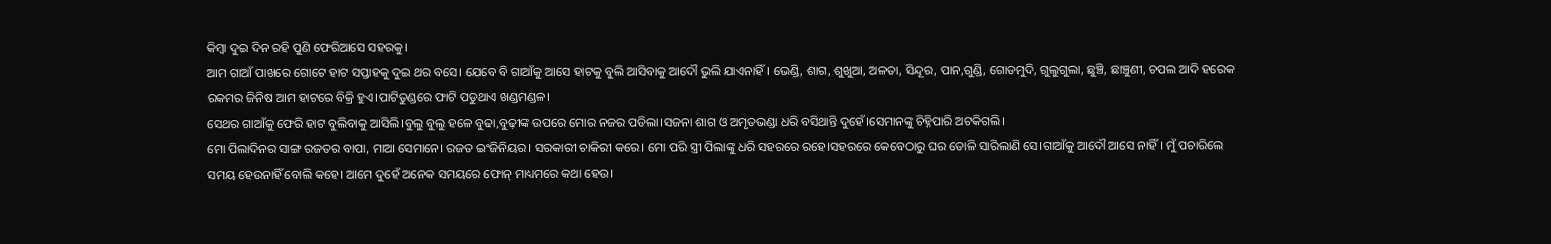କିମ୍ବା ଦୁଇ ଦିନ ରହି ପୁଣି ଫେରିଆସେ ସହରକୁ।
ଆମ ଗାଆଁ ପାଖରେ ଗୋଟେ ହାଟ ସପ୍ତାହକୁ ଦୁଇ ଥର ବସେ। ଯେବେ ବି ଗାଆଁକୁ ଆସେ ହାଟକୁ ବୁଲି ଆସିବାକୁ ଆଦୌ ଭୁଲି ଯାଏନାହିଁ। ଭେଣ୍ଡି, ଶାଗ, ଶୁଖୁଆ, ଅଳତା, ସିନ୍ଦୂର, ପାନ,ଗୁଣ୍ଡି, ଗୋଡମୁଦି, ଗୁଲୁଗୁଲା, ଛୁଞ୍ଚି, ଛାଞ୍ଚୁଣୀ, ଚପଲ ଆଦି ହରେକ ରକମର ଜିନିଷ ଆମ ହାଟରେ ବିକ୍ରି ହୁଏ।ପାଟିତୁଣ୍ଡରେ ଫାଟି ପଡୁଥାଏ ଖଣ୍ଡମଣ୍ଡଳ।
ସେଥର ଗାଆଁକୁ ଫେରି ହାଟ ବୁଲିବାକୁ ଆସିଲି।ବୁଲୁ ବୁଲୁ ହଳେ ବୁଢା,ବୁଢ଼ୀଙ୍କ ଉପରେ ମୋର ନଜର ପଡିଲା।ସଜନା ଶାଗ ଓ ଅମୃତଭଣ୍ଡା ଧରି ବସିଥାନ୍ତି ଦୁହେଁ।ସେମାନଙ୍କୁ ଚିହ୍ନିପାରି ଅଟକିଗଲି।
ମୋ ପିଲାଦିନର ସାଙ୍ଗ ରଜତର ବାପା, ମାଆ ସେମାନେ। ରଜତ ଇଂଜିନିୟର। ସରକାରୀ ଚାକିରୀ କରେ। ମୋ ପରି ସ୍ତ୍ରୀ ପିଲାଙ୍କୁ ଧରି ସହରରେ ରହେ।ସହରରେ କେବେଠାରୁ ଘର ତୋଳି ସାରିଲାଣି ସେ।ଗାଆଁକୁ ଆଦୌ ଆସେ ନାହିଁ। ମୁଁ ପଚାରିଲେ ସମୟ ହେଉନାହିଁ ବୋଲି କହେ। ଆମେ ଦୁହେଁ ଅନେକ ସମୟରେ ଫୋନ୍ ମାଧ୍ୟମରେ କଥା ହେଉ।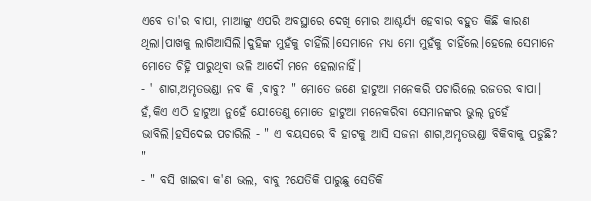ଏବେ ତା'ର ବାପା, ମାଆଙ୍କୁ ଏପରି ଅବସ୍ଥାରେ ଦେଖି ମୋର ଆଶ୍ଚର୍ଯ୍ୟ ହେବାର ବହୁତ କିଛି କାରଣ ଥିଲା।ପାଖକୁ ଲାଗିଆସିଲି।ଦୁହିଙ୍କ ମୁହଁକୁ ଚାହିଁଲି।ସେମାନେ ମଧ୍ୟ ମୋ ମୁହଁକୁ ଚାହିଁଲେ।ହେଲେ ସେମାନେ ମୋତେ ଚିହ୍ନି ପାରୁଥିବା ଭଳି ଆଦୌ ମନେ ହେଲାନାହିଁ।
- ' ଶାଗ,ଅମୃତଭଣ୍ଡା ନବ କି ,ବାବୁ? " ମୋତେ ଜଣେ ହାଟୁଆ ମନେକରି ପଚାରିଲେ ରଜତର ବାପା।
ହଁ,କିଏ ଏଠି ହାଟୁଆ ନୁହେଁ ଯେ!ତେଣୁ ମୋତେ ହାଟୁଆ ମନେକରିବା ସେମାନଙ୍କର ଭୁଲ୍ ନୁହେଁ ଭାବିଲି।ହସିଦେଇ ପଚାରିଲି - " ଏ ବୟସରେ ବି ହାଟକୁ ଆସି ସଜନା ଶାଗ,ଅମୃତଭଣ୍ଡା ବିକିବାକୁ ପଡୁଛି? "
- " ବସି ଖାଇବା କ'ଣ ଭଲ, ବାବୁ ?ଯେତିକି ପାରୁଛୁ ସେତିକି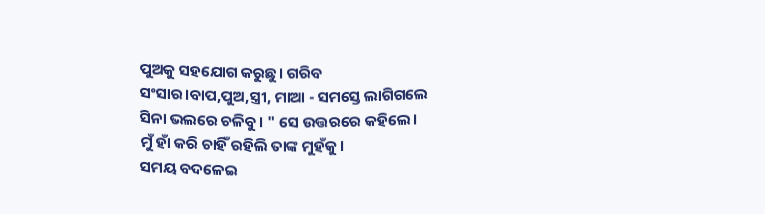ପୁଅକୁ ସହଯୋଗ କରୁଛୁ। ଗରିବ ସଂସାର।ବାପ,ପୁଅ,ସ୍ତ୍ରୀ, ମାଆ - ସମସ୍ତେ ଲାଗିଗଲେ ସିନା ଭଲରେ ଚଳିବୁ। " ସେ ଉତ୍ତରରେ କହିଲେ।
ମୁଁ ହାଁ କରି ଚାହିଁ ରହିଲି ତାଙ୍କ ମୁହଁକୁ।
ସମୟ ବଦଳେଇ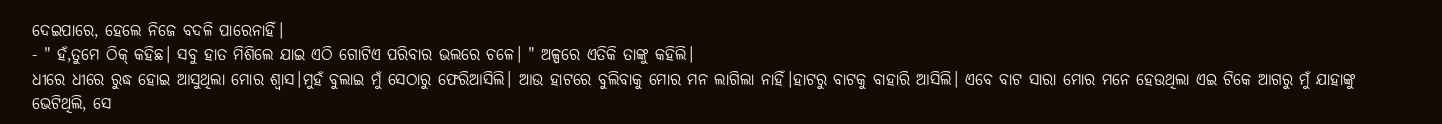ଦେଇପାରେ, ହେଲେ ନିଜେ ବଦଳି ପାରେନାହିଁ।
- " ହଁ,ତୁମେ ଠିକ୍ କହିଛ। ସବୁ ହାତ ମିଶିଲେ ଯାଇ ଏଠି ଗୋଟିଏ ପରିବାର ଭଲରେ ଚଳେ। " ଅଳ୍ପରେ ଏତିକି ତାଙ୍କୁ କହିଲି।
ଧୀରେ ଧୀରେ ରୁଦ୍ଧ ହୋଇ ଆସୁଥିଲା ମୋର ଶ୍ବାସ।ମୁହଁ ବୁଲାଇ ମୁଁ ସେଠାରୁ ଫେରିଆସିଲି। ଆଉ ହାଟରେ ବୁଲିବାକୁ ମୋର ମନ ଲାଗିଲା ନାହିଁ।ହାଟରୁ ବାଟକୁ ବାହାରି ଆସିଲି। ଏବେ ବାଟ ସାରା ମୋର ମନେ ହେଉଥିଲା ଏଇ ଟିକେ ଆଗରୁ ମୁଁ ଯାହାଙ୍କୁ ଭେଟିଥିଲି, ସେ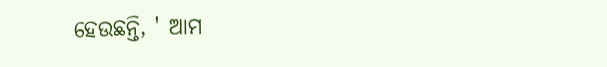ହେଉଛନ୍ତି, ' ଆମ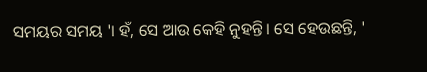ସମୟର ସମୟ '। ହଁ, ସେ ଆଉ କେହି ନୁହନ୍ତି। ସେ ହେଉଛନ୍ତି, '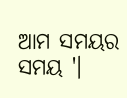ଆମ ସମୟର ସମୟ '।